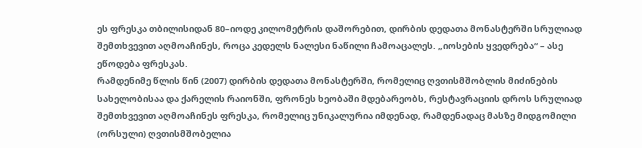ეს ფრესკა თბილისიდან 80–იოდე კილომეტრის დაშორებით, დირბის დედათა მონასტერში სრულიად შემთხვევით აღმოაჩინეს, როცა კედელს ნალესი ნაწილი ჩამოაცალეს. „იოსების ყვედრება“ – ასე ეწოდება ფრესკას.
რამდენიმე წლის წინ (2007) დირბის დედათა მონასტერში, რომელიც ღვთისმშობლის მიძინების სახელობისაა და ქარელის რაიონში, ფრონეს ხეობაში მდებარეობს, რესტავრაციის დროს სრულიად შემთხვევით აღმოაჩინეს ფრესკა, რომელიც უნიკალურია იმდენად, რამდენადაც მასზე მიდგომილი (ორსული) ღვთისმშობელია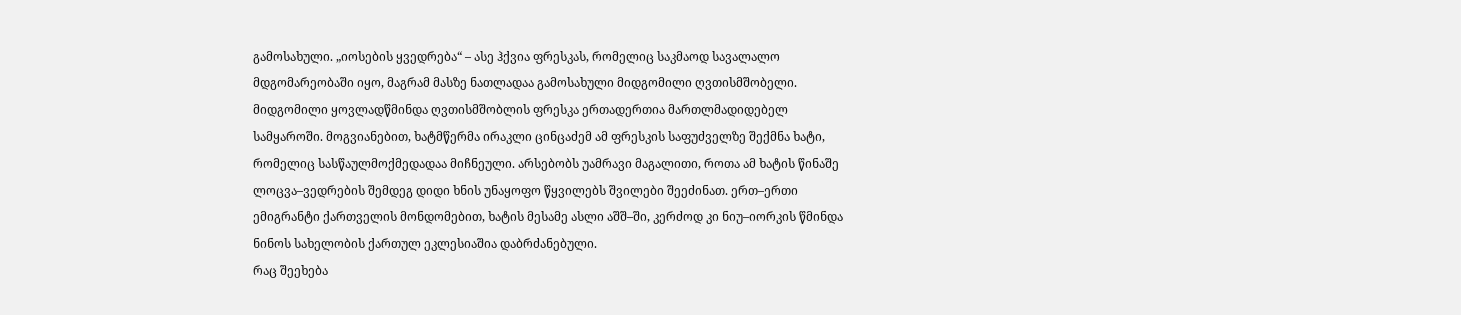გამოსახული. „იოსების ყვედრება“ – ასე ჰქვია ფრესკას, რომელიც საკმაოდ სავალალო მდგომარეობაში იყო, მაგრამ მასზე ნათლადაა გამოსახული მიდგომილი ღვთისმშობელი.
მიდგომილი ყოვლადწმინდა ღვთისმშობლის ფრესკა ერთადერთია მართლმადიდებელ სამყაროში. მოგვიანებით, ხატმწერმა ირაკლი ცინცაძემ ამ ფრესკის საფუძველზე შექმნა ხატი, რომელიც სასწაულმოქმედადაა მიჩნეული. არსებობს უამრავი მაგალითი, როთა ამ ხატის წინაშე ლოცვა–ვედრების შემდეგ დიდი ხნის უნაყოფო წყვილებს შვილები შეეძინათ. ერთ–ერთი ემიგრანტი ქართველის მონდომებით, ხატის მესამე ასლი აშშ–ში, კერძოდ კი ნიუ–იორკის წმინდა ნინოს სახელობის ქართულ ეკლესიაშია დაბრძანებული.
რაც შეეხება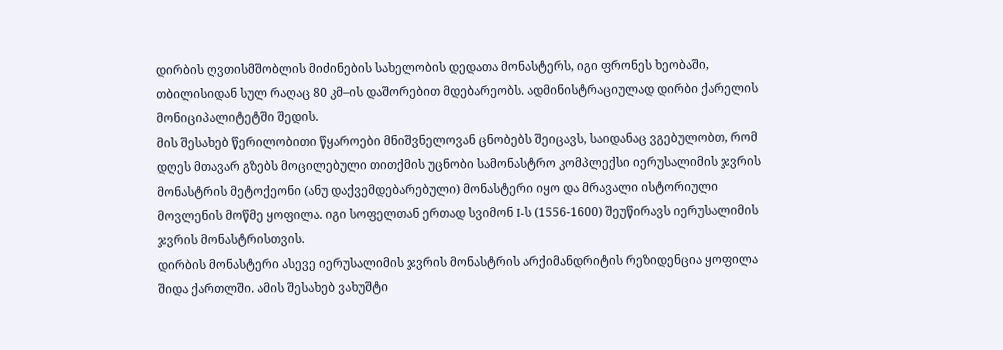დირბის ღვთისმშობლის მიძინების სახელობის დედათა მონასტერს, იგი ფრონეს ხეობაში, თბილისიდან სულ რაღაც 80 კმ–ის დაშორებით მდებარეობს. ადმინისტრაციულად დირბი ქარელის მონიციპალიტეტში შედის.
მის შესახებ წერილობითი წყაროები მნიშვნელოვან ცნობებს შეიცავს, საიდანაც ვგებულობთ, რომ დღეს მთავარ გზებს მოცილებული თითქმის უცნობი სამონასტრო კომპლექსი იერუსალიმის ჯვრის მონასტრის მეტოქეონი (ანუ დაქვემდებარებული) მონასტერი იყო და მრავალი ისტორიული მოვლენის მოწმე ყოფილა. იგი სოფელთან ერთად სვიმონ I-ს (1556-1600) შეუწირავს იერუსალიმის ჯვრის მონასტრისთვის.
დირბის მონასტერი ასევე იერუსალიმის ჯვრის მონასტრის არქიმანდრიტის რეზიდენცია ყოფილა შიდა ქართლში. ამის შესახებ ვახუშტი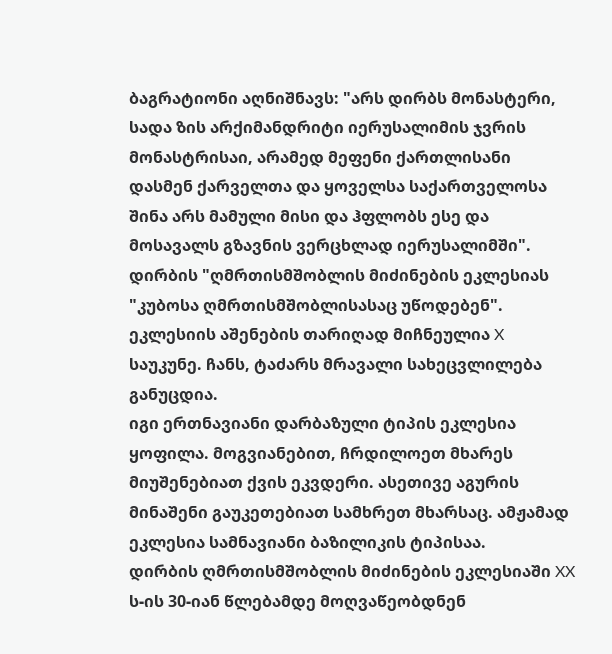ბაგრატიონი აღნიშნავს: "არს დირბს მონასტერი, სადა ზის არქიმანდრიტი იერუსალიმის ჯვრის მონასტრისაი, არამედ მეფენი ქართლისანი დასმენ ქარველთა და ყოველსა საქართველოსა შინა არს მამული მისი და ჰფლობს ესე და მოსავალს გზავნის ვერცხლად იერუსალიმში".
დირბის "ღმრთისმშობლის მიძინების ეკლესიას "კუბოსა ღმრთისმშობლისასაც უწოდებენ".
ეკლესიის აშენების თარიღად მიჩნეულია X საუკუნე. ჩანს, ტაძარს მრავალი სახეცვლილება განუცდია.
იგი ერთნავიანი დარბაზული ტიპის ეკლესია ყოფილა. მოგვიანებით, ჩრდილოეთ მხარეს მიუშენებიათ ქვის ეკვდერი. ასეთივე აგურის მინაშენი გაუკეთებიათ სამხრეთ მხარსაც. ამჟამად ეკლესია სამნავიანი ბაზილიკის ტიპისაა.
დირბის ღმრთისმშობლის მიძინების ეკლესიაში XX ს-ის 30-იან წლებამდე მოღვაწეობდნენ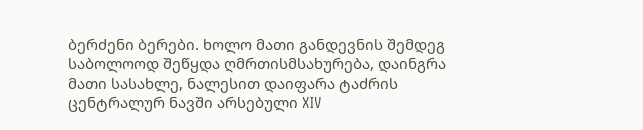ბერძენი ბერები. ხოლო მათი განდევნის შემდეგ საბოლოოდ შეწყდა ღმრთისმსახურება, დაინგრა მათი სასახლე, ნალესით დაიფარა ტაძრის ცენტრალურ ნავში არსებული XIV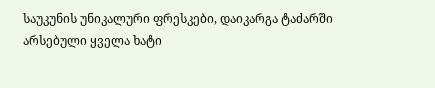საუკუნის უნიკალური ფრესკები, დაიკარგა ტაძარში არსებული ყველა ხატი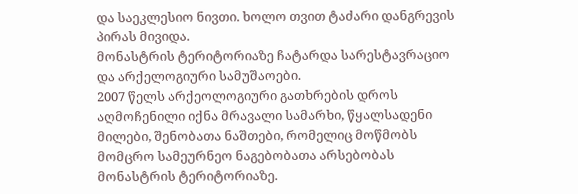და საეკლესიო ნივთი. ხოლო თვით ტაძარი დანგრევის პირას მივიდა.
მონასტრის ტერიტორიაზე ჩატარდა სარესტავრაციო და არქელოგიური სამუშაოები.
2007 წელს არქეოლოგიური გათხრების დროს აღმოჩენილი იქნა მრავალი სამარხი, წყალსადენი მილები, შენობათა ნაშთები, რომელიც მოწმობს მომცრო სამეურნეო ნაგებობათა არსებობას მონასტრის ტერიტორიაზე.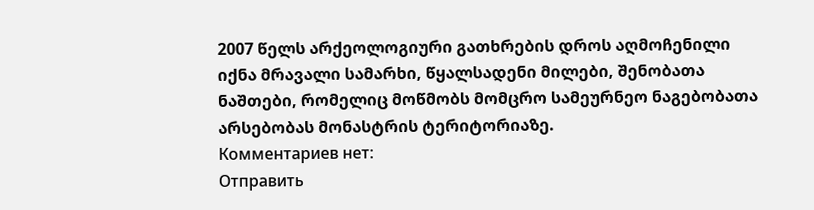2007 წელს არქეოლოგიური გათხრების დროს აღმოჩენილი იქნა მრავალი სამარხი, წყალსადენი მილები, შენობათა ნაშთები, რომელიც მოწმობს მომცრო სამეურნეო ნაგებობათა არსებობას მონასტრის ტერიტორიაზე.
Комментариев нет:
Отправить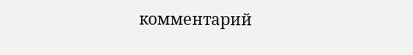комментарий